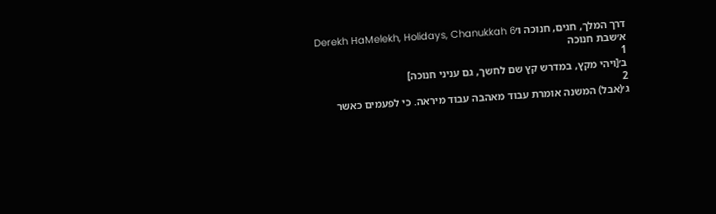דרך המלך, חגים, חנוכה ו׳Derekh HaMelekh, Holidays, Chanukkah 6
א׳שבת חנוכה
1
ב׳[ויהי מקץ, במדרש קץ שם לחשך, גם עניני חנוכה]
2
ג׳(אבל) המשנה אומרת עבוד מאהבה עבוד מיראה. כי לפעמים כאשר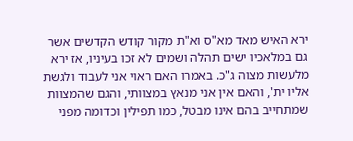ירא האיש מאד מא"ס וא"ת מקור קודש הקדשים אשר גם במלאכיו ישים תהלה ושמים לא זכו בעיניו, אז ירא מלעשות מצוה ג"כ. באמרו האם ראוי אני לעבוד ולגשת אליו ית', והאם אין אני מנאץ במצוותי, והגם שהמצוות שמתחייב בהם אינו מבטל, כמו תפילין וכדומה מפני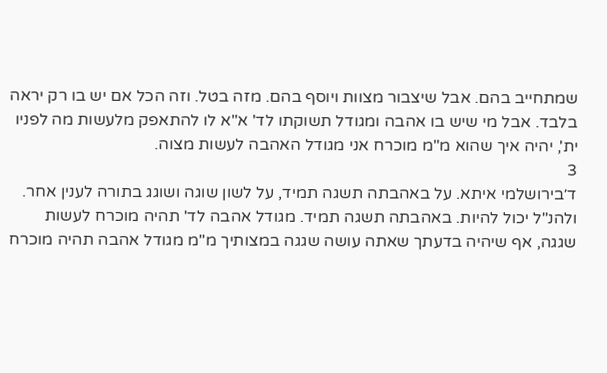שמתחייב בהם. אבל שיצבור מצוות ויוסף בהם. מזה בטל. וזה הכל אם יש בו רק יראה בלבד. אבל מי שיש בו אהבה ומגודל תשוקתו לד' א"א לו להתאפק מלעשות מה לפניו ית', יהיה איך שהוא מ"מ מוכרח אני מגודל האהבה לעשות מצוה.
3
ד׳בירושלמי איתא. על באהבתה תשגה תמיד, על לשון שוגה ושוגג בתורה לענין אחר. ולהנ"ל יכול להיות. באהבתה תשגה תמיד. מגודל אהבה לד' תהיה מוכרח לעשות שגגה, אף שיהיה בדעתך שאתה עושה שגגה במצותיך מ"מ מגודל אהבה תהיה מוכרח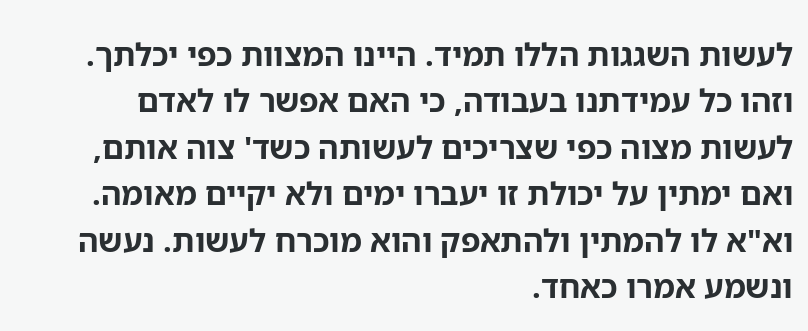לעשות השגגות הללו תמיד. היינו המצוות כפי יכלתך. וזהו כל עמידתנו בעבודה, כי האם אפשר לו לאדם לעשות מצוה כפי שצריכים לעשותה כשד' צוה אותם, ואם ימתין על יכולת זו יעברו ימים ולא יקיים מאומה. וא"א לו להמתין ולהתאפק והוא מוכרח לעשות. נעשה ונשמע אמרו כאחד.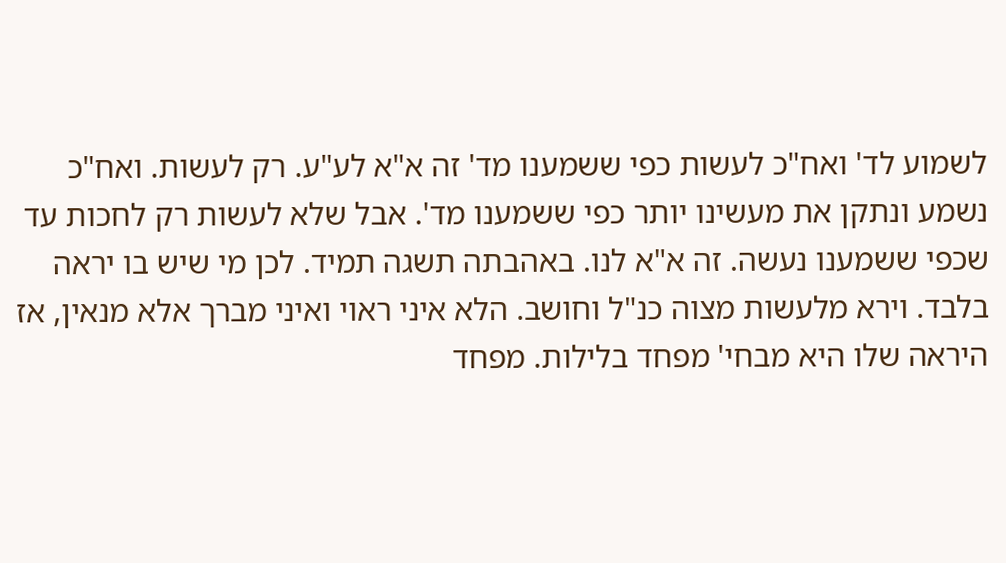לשמוע לד' ואח"כ לעשות כפי ששמענו מד' זה א"א לע"ע. רק לעשות. ואח"כ נשמע ונתקן את מעשינו יותר כפי ששמענו מד'. אבל שלא לעשות רק לחכות עד שכפי ששמענו נעשה. זה א"א לנו. באהבתה תשגה תמיד. לכן מי שיש בו יראה בלבד. וירא מלעשות מצוה כנ"ל וחושב. הלא איני ראוי ואיני מברך אלא מנאין, אז היראה שלו היא מבחי' מפחד בלילות. מפחד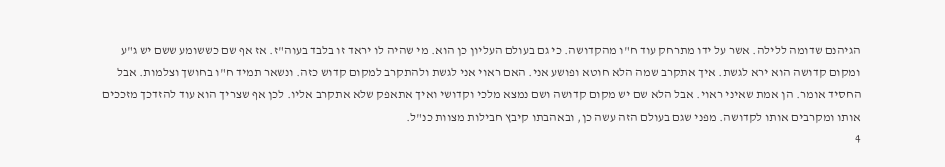הגיהנם שדומה ללילה. אשר על ידו מתרחק עוד ח"ו מהקדושה. כי גם בעולם העליון כן הוא. מי שהיה לו יראד זו בלבד בעוה"ז. אז אף שם כששומע ששם יש ג"ע ומקום קדושה הוא ירא לגשת. איך אתקרב שמה הלא חוטא ופושע אני. האם ראוי אני לגשת ולהתקרב למקום קדוש כזה. ונשאר תמיד ח"ו בחושך וצלמות. אבל החסיד אומר. הן אמת שאיני ראוי. אבל הלא שם יש מקום קדושה ושם נמצא מלכי וקדושי ואיך אתאפק שלא אתקרב אליו. לכן אף שצריך הוא עוד להזדכך מזככים אותו ומקרבים אותו לקדושה. מפני שגם בעולם הזה עשה כן, ובאהבתו קיבץ חבילות מצוות כנ"ל.
4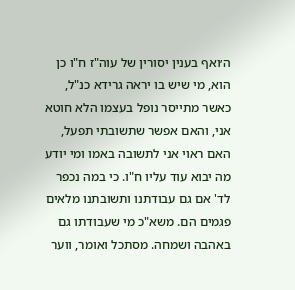ה׳ואף בענין יסורין של עוה"ז ח"ו כן הוא, מי שיש בו יראה גרידא כנ"ל, כאשר מתייסר נופל בעצמו הלא חוטא אני, והאם אפשר שתשובתי תפעל, האם ראוי אני לתשובה באמו ומי יודע מה יבוא עוד עליו ח"ו. כי במה נכפר לד' אם גם עבודתנו ותשובתנו מלאים פגמים הם. משא"כ מי שעבודתו גם באהבה ושמחה. מסתכל ואומר, ווער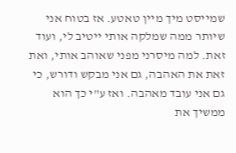שמייסט מיך מיין טאטע. אז בטוח אני שיותר ממה שמלקה אותי ייטיב לי, ועוד זאת. למה מיסרני מפני שאוהב אותי, ואת זאת את האהבה, גם אני מבקש ודורש, כי גם אני עובד מאהבה. ואז ע"י כך הוא ממשיך את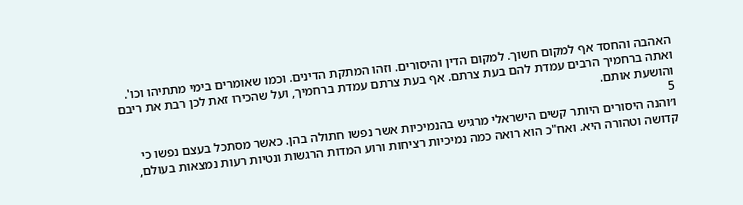האהבה והחסד אף למקום חשוך. למקום הדין והיסורים. וזהו המתקת הדינים. וכמו שאומרים בימי מתתיהו וכו'. ואתה ברחמיך הרבים עמדת להם בעת צרתם. אף בעת צרתם עמדת ברחמיך, ועל שהכירו זאת לכן רבת את ריבם והושעת אותם.
5
ו׳והנה היסורים היותר קשים הישראלי מרגיש בהנמיכיות אשר נפשו חתולה בהן. כאשר מסתכל בעצם נפשו כי קדושה וטהורה היא. ואח"כ הוא רואה כמה נמיכיות רציחות ורוע המדות הרגשות ונטיות רעות נמצאות בעולם,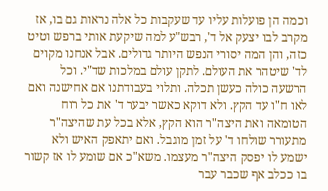וכמה הן פועלות עליו עד שעקבות כל אלה נראות גם בו, אז מקרב לבו יצעק אל ד', רבש"ע למה שיקעת אותי ברפש וטיט כזה, והן המה יסורי הנפש היותר גדולים. אבל אנחנו מקוים לד' שיטהר את העולם. לתקן עולם במלכות שד"י. וכל הרשעה כולה כעשן תכלה. ותלוי בעבודתנו אם אחישנה ואם לאו ח"ו עד הקץ. ולא דוקא כאשר יבער ד' את כל רוח הטומאה ואת היצה"ר הוא הקץ, אלא בכל עת שהיצה"ר מתעורר שולחו ד' על זמן מוגבל. ואם יתאפק האיש ולא ישמע לו יפסק היצה"ר מעצמו. משא"כ אם שומע לו אז קשור בו ככלב אף שכבר עבר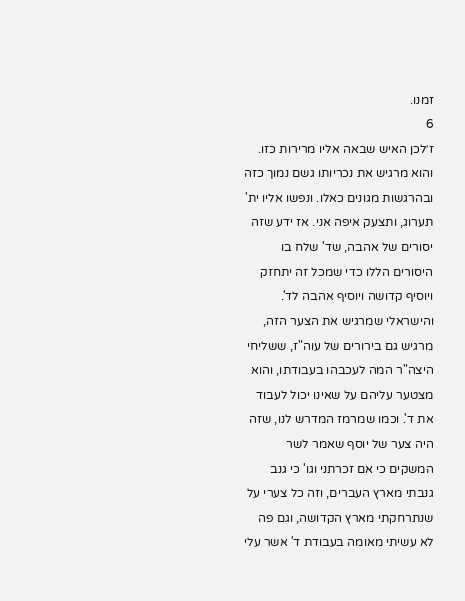זמנו.
6
ז׳לכן האיש שבאה אליו מרירות כזו. והוא מרגיש את נכריותו גשם נמוך כזה ובהרגשות מגונים כאלו. ונפשו אליו ית' תערוג, ותצעק איפה אני. אז ידע שזה יסורים של אהבה, שד' שלח בו היסורים הללו כדי שמכל זה יתחזק ויוסיף קדושה ויוסיף אהבה לד'. והישראלי שמרגיש את הצער הזה, מרגיש גם בירורים של עוה"ז, ששליחי היצה"ר המה לעכבהו בעבודתו, והוא מצטער עליהם על שאינו יכול לעבוד את ד'. וכמו שמרמז המדרש לנו, שזה היה צער של יוסף שאמר לשר המשקים כי אם זכרתני וגו' כי גנב גנבתי מארץ העברים, וזה כל צערי על שנתרחקתי מארץ הקדושה, וגם פה לא עשיתי מאומה בעבודת ד' אשר עלי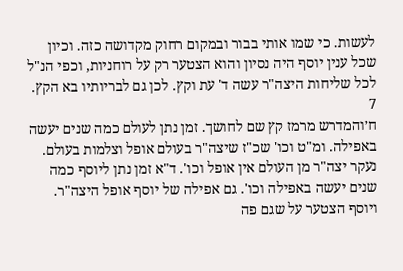לעשות. כי שמו אותי בבור ובמקום רחוק מקדושה כזה. וכיון שכל ענין יוסף היה נסיון והוא הצטער רק על רוחניות, וכפי הנ"ל לכל שליחות היצה"ר עשה ד' עת וקץ. לכן גם לבריותיו בא הקץ.
7
ח׳והמדרש מרמז קץ שם לחושך. זמן נתן לעולם כמה שנים יעשה באפילה. ומ"ט וכו' שכ"ז שיצה"ר בעולם אופל וצלמות בעולם. נעקר יצה"ר מן העולם אין אופל וכו'. ד"א זמן נתן ליוסף כמה שנים יעשה באפילה וכו'. גם אפילה של יוסף אופל היצה"ר. ויוסף הצטער על שגם פה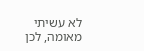לא עשיתי מאומה, לכן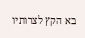בא הקץ לצרותיו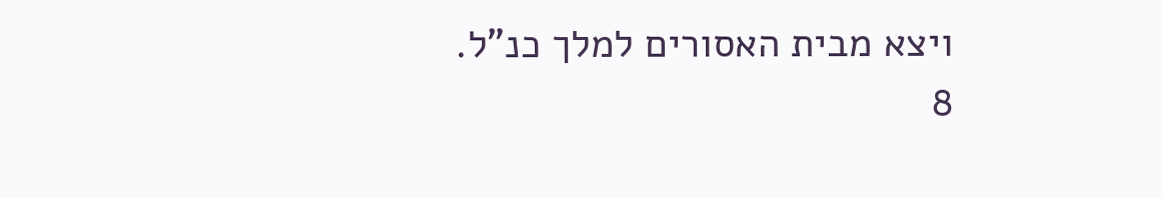ויצא מבית האסורים למלך כנ"ל.
8